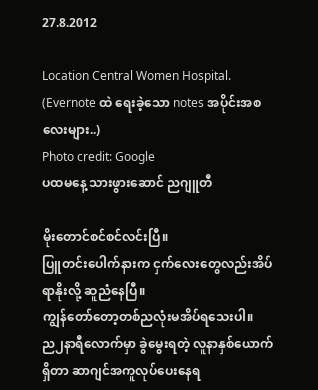27.8.2012

Location Central Women Hospital.
(Evernote ထဲ ရေးခဲ့သော notes အပိုင်းအစလေးများ..)
Photo credit: Google
ပထမနေ့ သားဖွားဆောင် ညဂျူတီ

မိုးတောင်စင်စင်လင်းပြီ။
ပြူတင်းပေါက်နားက ငှက်လေးတွေလည်းအိပ်ရာနိုးလို့ ဆူညံနေပြီ။
ကျွန်တော်တော့တစ်ညလုံးမအိပ်ရသေးပါ။
ည၂နာရီလောက်မှာ ခွဲမွေးရတဲ့ လူနာနှစ်ယောက်ရှိတာ ဆာဂျင်အကူလုပ်ပေးနေရ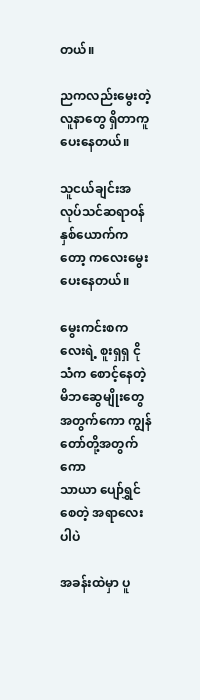တယ်။

ညကလည်းမွေးတဲ့ လူနာတွေ ရှိတာကူပေးနေတယ်။

သူငယ်ချင်းအလုပ်သင်ဆရာဝန်နှစ်ယောက်ကတော့ ကလေးမွေးပေးနေတယ်။

မွေးကင်းစကလေးရဲ့ စူးရှရှ ငိုသံက စောင့်နေတဲ့ မိဘဆွေမျိုးတွေအတွက်ကော ကျွန်တော်တို့အတွက်ကော
သာယာ ပျော်ရွှင်စေတဲ့ အရာလေးပါပဲ

အခန်းထဲမှာ ပူ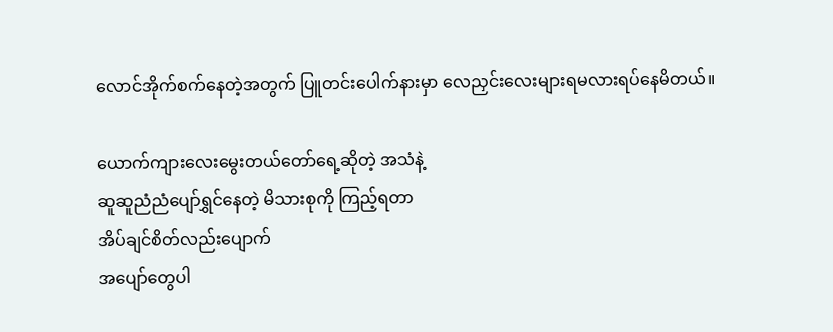လောင်အိုက်စက်နေတဲ့အတွက် ပြူတင်းပေါက်နားမှာ လေညှင်းလေးများရမလားရပ်နေမိတယ်။

ယောက်ကျားလေးမွေးတယ်တော်ရေ့ဆိုတဲ့ အသံနဲ့
ဆူဆူညံညံပျော်ရွှင်နေတဲ့ မိသားစုကို ကြည့်ရတာ
အိပ်ချင်စိတ်လည်းပျောက်
အပျော်တွေပါ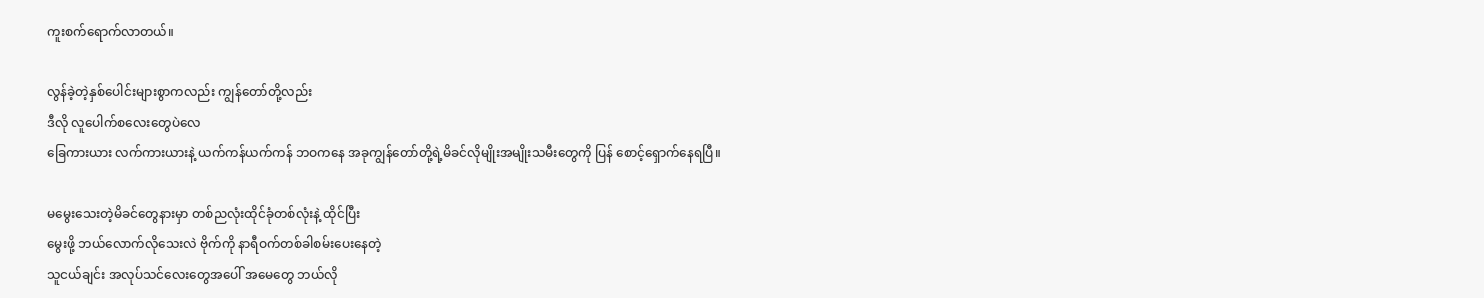ကူးစက်ရောက်လာတယ်။

လွန်ခဲ့တဲ့နှစ်ပေါင်းများစွာကလည်း ကျွန်တော်တို့လည်း
ဒီလို လူပေါက်စလေးတွေပဲလေ
ခြေကားယား လက်ကားယားနဲ့ ယက်ကန်ယက်ကန် ဘဝကနေ အခုကျွန်တော်တို့ရဲ့မိခင်လိုမျိုးအမျိုးသမီးတွေကို ပြန် စောင့်ရှောက်နေရပြီ။

မမွေးသေးတဲ့မိခင်တွေနားမှာ တစ်ညလုံးထိုင်ခုံတစ်လုံးနဲ့ ထိုင်ပြီး
မွေးဖို့ ဘယ်လောက်လိုသေးလဲ ဗိုက်ကို နာရီဝက်တစ်ခါစမ်းပေးနေတဲ့
သူငယ်ချင်း အလုပ်သင်လေးတွေအပေါ် အမေတွေ ဘယ်လို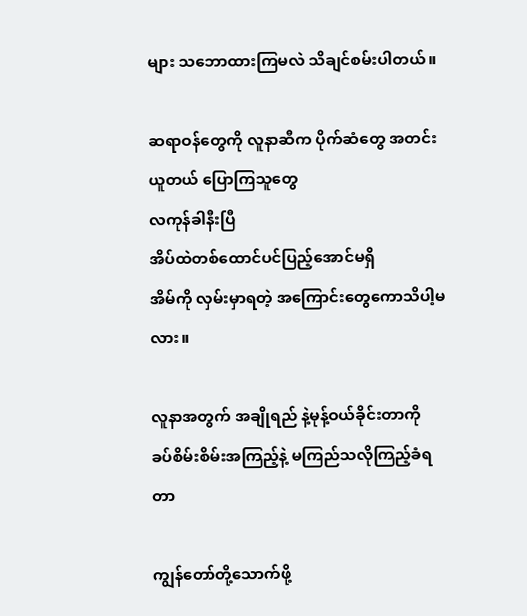များ သဘောထားကြမလဲ သိချင်စမ်းပါတယ်။

ဆရာဝန်တွေကို လူနာဆီက ပိုက်ဆံတွေ အတင်းယူတယ် ပြောကြသူတွေ
လကုန်ခါနီးပြီ
အိပ်ထဲတစ်ထောင်ပင်ပြည့်အောင်မရှိ
အိမ်ကို လှမ်းမှာရတဲ့ အကြောင်းတွေကောသိပါ့မလား။

လူနာအတွက် အချိုရည် နဲ့မုန့်ဝယ်ခိုင်းတာကို
ခပ်စိမ်းစိမ်းအကြည့်နဲ့ မကြည်သလိုကြည့်ခံရတာ

ကျွန်တော်တို့သောက်ဖို့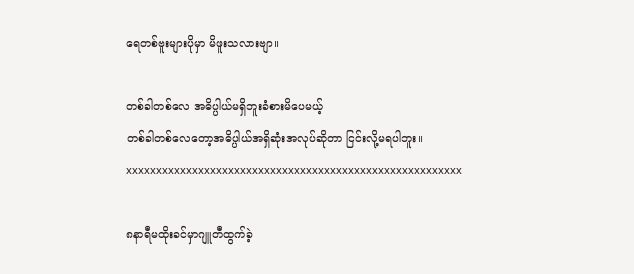ရေတစ်ဗူးများပိုမှာ မိဖူးသလားဗျာ။

တစ်ခါတစ်လေ အဓိပ္ပါယ်မရှိဘူးခံစားမိပေမယ့်
တစ်ခါတစ်လေတော့အဓိပ္ပါယ်အရှိဆုံးအလုပ်ဆိုတာ ငြင်းလို့မရပါဘူး။
xxxxxxxxxxxxxxxxxxxxxxxxxxxxxxxxxxxxxxxxxxxxxxxxxxxxxxxx

၈နာရီမထိုးခင်မှာဂျူတီထွက်ခဲ့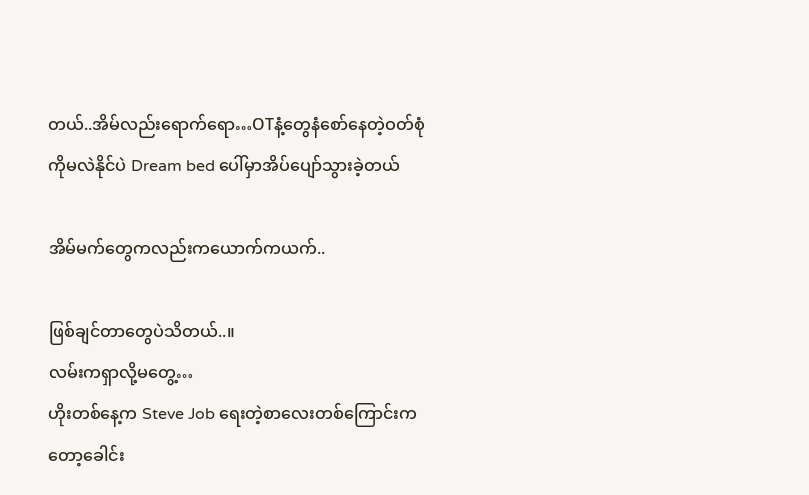တယ်..အိမ်လည်းရောက်ရော…OTနံ့တွေနံစော်နေတဲ့ဝတ်စုံကိုမလဲနိုင်ပဲ Dream bed ပေါ်မှာအိပ်ပျော်သွားခဲ့တယ်

အိမ်မက်တွေကလည်းကယောက်ကယက်..

ဖြစ်ချင်တာတွေပဲသိတယ်..။
လမ်းကရှာလို့မတွေ့…
ဟိုးတစ်နေ့က Steve Job ရေးတဲ့စာလေးတစ်ကြောင်းကတော့ခေါင်း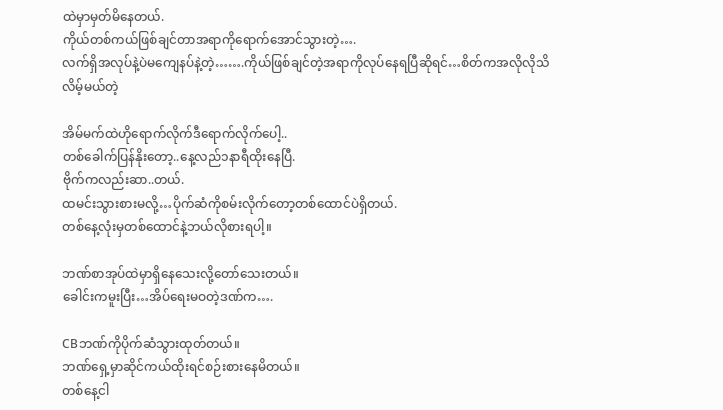ထဲမှာမှတ်မိနေတယ်.
ကိုယ်တစ်ကယ်ဖြစ်ချင်တာအရာကိုရောက်အောင်သွားတဲ့….
လက်ရှိအလုပ်နဲ့ပဲမကျေနပ်နဲ့တဲ့…….ကိုယ်ဖြစ်ချင်တဲ့အရာကိုလုပ်နေရပြီဆိုရင်…စိတ်ကအလိုလိုသိလိမ့်မယ်တဲ့

အိမ်မက်ထဲဟိုရောက်လိုက်ဒီရောက်လိုက်ပေါ့..
တစ်ခေါက်ပြန်နိုးတော့..နေ့လည်၁နာရီထိုးနေပြီ.
ဗိုက်ကလည်းဆာ..တယ်.
ထမင်းသွားစားမလို့…ပိုက်ဆံကိုစမ်းလိုက်တော့တစ်ထောင်ပဲရှိတယ်.
တစ်နေ့လုံးမှတစ်ထောင်နဲ့ဘယ်လိုစားရပါ့။

ဘဏ်စာအုပ်ထဲမှာရှိနေသေးလို့တော်သေးတယ်။
ခေါင်းကမူးပြီး…အိပ်ရေးမဝတဲ့ဒဏ်က….

CBဘဏ်ကိုပိုက်ဆံသွားထုတ်တယ်။
ဘဏ်ရှေ့မှာဆိုင်ကယ်ထိုးရင်စဉ်းစားနေမိတယ်။
တစ်နေ့ငါ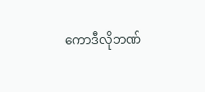ကောဒီလိုဘဏ်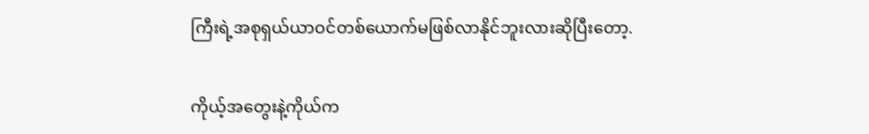ကြီးရဲ့အစုရှယ်ယာဝင်တစ်ယောက်မဖြစ်လာနိုင်ဘူးလားဆိုပြီးတော့.

ကိုယ့်အတွေးနဲ့ကိုယ်က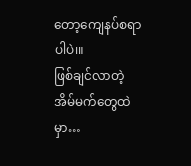တော့ကျေနပ်စရာပါပဲ၊။
ဖြစ်ချင်လာတဲ့အိမ်မက်တွေထဲမှာ…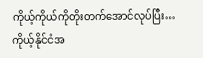ကိုယ့်ကိုယ်ကိုတိုးတက်အောင်လုပ်ပြီး…ကိုယ့်နိုင်ငံအ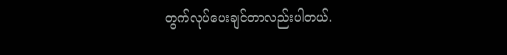တွက်လုပ်ပေးချင်တာလည်းပါတယ်.